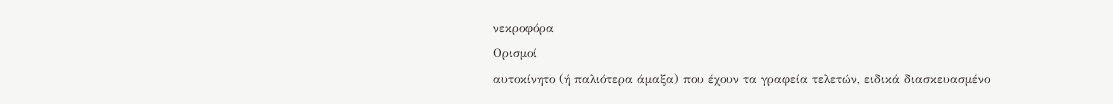νεκροφόρα
Ορισμοί
αυτοκίνητο (ή παλιότερα άμαξα) που έχουν τα γραφεία τελετών, ειδικά διασκευασμένο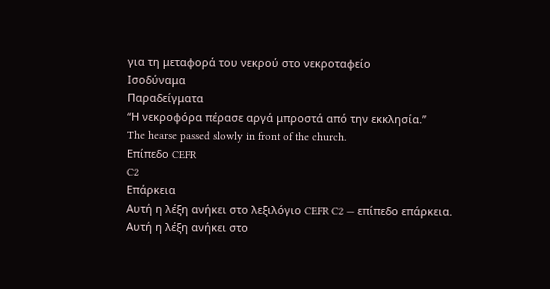για τη μεταφορά του νεκρού στο νεκροταφείο
Ισοδύναμα
Παραδείγματα
“Η νεκροφόρα πέρασε αργά μπροστά από την εκκλησία.”
The hearse passed slowly in front of the church.
Επίπεδο CEFR
C2
Επάρκεια
Αυτή η λέξη ανήκει στο λεξιλόγιο CEFR C2 — επίπεδο επάρκεια.
Αυτή η λέξη ανήκει στο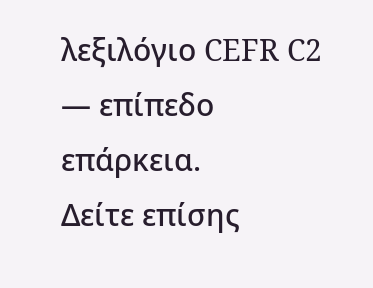λεξιλόγιο CEFR C2 — επίπεδο επάρκεια.
Δείτε επίσης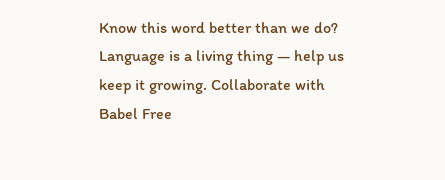Know this word better than we do? Language is a living thing — help us keep it growing. Collaborate with Babel Free